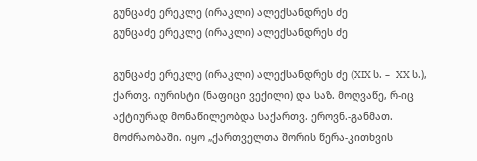გუნცაძე ერეკლე (ირაკლი) ალექსანდრეს ძე
გუნცაძე ერეკლე (ირაკლი) ალექსანდრეს ძე

გუნცაძე ერეკლე (ირაკლი) ალექსანდრეს ძე (XIX ს. –  XX ს.), ქართვ. იურისტი (ნაფიცი ვექილი) და საზ. მოღვაწე, რ-იც აქტიურად მონაწილეობდა საქართვ. ეროვნ.-განმათ. მოძრაობაში. იყო „ქართველთა შორის წერა-კითხვის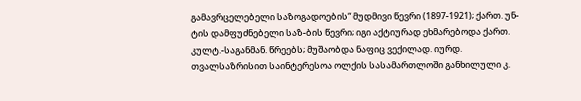გამავრცელებელი საზოგადოების“ მუდმივი წევრი (1897-1921); ქართ. უნ-ტის დამფუძნებელი საზ-ბის წევრი; იგი აქტიურად ეხმარებოდა ქართ. კულტ.-საგანმან. წრეებს; მუშაობდა ნაფიც ვექილად. იურდ. თვალსაზრისით საინტერესოა ოლქის სასამართლოში განხილული კ.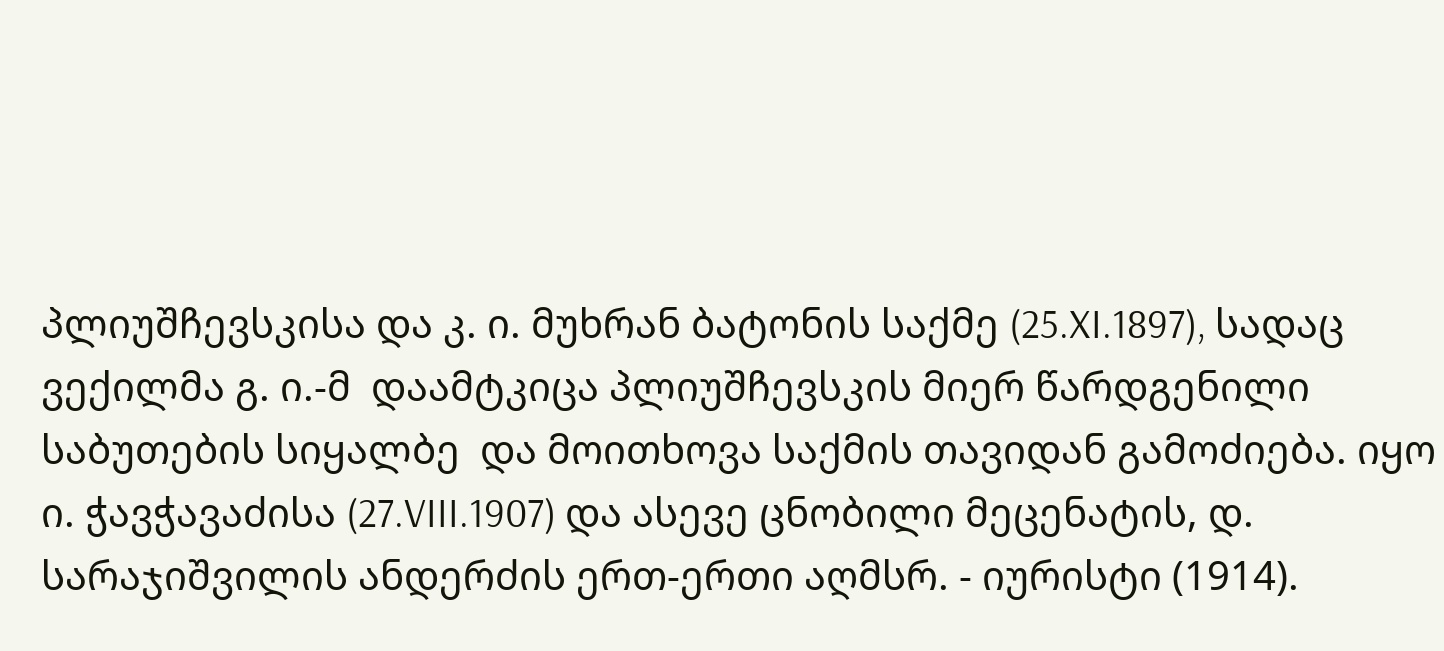პლიუშჩევსკისა და კ. ი. მუხრან ბატონის საქმე (25.XI.1897), სადაც ვექილმა გ. ი.-მ  დაამტკიცა პლიუშჩევსკის მიერ წარდგენილი საბუთების სიყალბე  და მოითხოვა საქმის თავიდან გამოძიება. იყო  ი. ჭავჭავაძისა (27.VIII.1907) და ასევე ცნობილი მეცენატის, დ. სარაჯიშვილის ანდერძის ერთ-ერთი აღმსრ. - იურისტი (1914).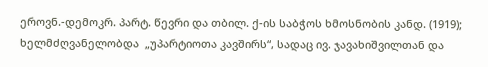ეროვნ.-დემოკრ. პარტ. წევრი და თბილ. ქ-ის საბჭოს ხმოსნობის კანდ. (1919); ხელმძღვანელობდა  „უპარტიოთა კავშირს“, სადაც ივ. ჯავახიშვილთან და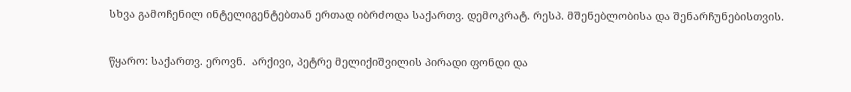სხვა გამოჩენილ ინტელიგენტებთან ერთად იბრძოდა საქართვ. დემოკრატ. რესპ. მშენებლობისა და შენარჩუნებისთვის.

წყარო: საქართვ. ეროვნ.  არქივი, პეტრე მელიქიშვილის პირადი ფონდი და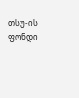თსუ-ის ფონდი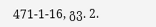471-1-16, გვ. 2.